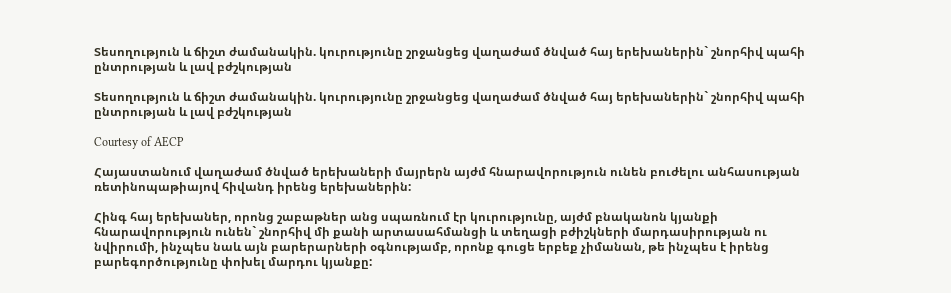Տեսողություն և ճիշտ ժամանակին. կուրությունը շրջանցեց վաղաժամ ծնված հայ երեխաներին` շնորհիվ պահի ընտրության և լավ բժշկության

Տեսողություն և ճիշտ ժամանակին. կուրությունը շրջանցեց վաղաժամ ծնված հայ երեխաներին` շնորհիվ պահի ընտրության և լավ բժշկության

Courtesy of AECP

Հայաստանում վաղաժամ ծնված երեխաների մայրերն այժմ հնարավորություն ունեն բուժելու անհասության ռետինոպաթիայով հիվանդ իրենց երեխաներին:

Հինգ հայ երեխաներ, որոնց շաբաթներ անց սպառնում էր կուրությունը, այժմ բնականոն կյանքի հնարավորություն ունեն` շնորհիվ մի քանի արտասահմանցի և տեղացի բժիշկների մարդասիրության ու նվիրումի, ինչպես նաև այն բարերարների օգնությամբ, որոնք գուցե երբեք չիմանան, թե ինչպես է իրենց բարեգործությունը փոխել մարդու կյանքը: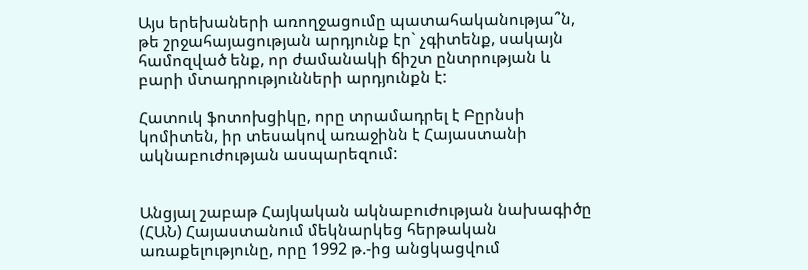Այս երեխաների առողջացումը պատահականությա՞ն, թե շրջահայացության արդյունք էր` չգիտենք, սակայն համոզված ենք, որ ժամանակի ճիշտ ընտրության և բարի մտադրությունների արդյունքն է:

Հատուկ ֆոտոխցիկը, որը տրամադրել է Բըրնսի կոմիտեն, իր տեսակով առաջինն է Հայաստանի ակնաբուժության ասպարեզում:


Անցյալ շաբաթ Հայկական ակնաբուժության նախագիծը (ՀԱՆ) Հայաստանում մեկնարկեց հերթական առաքելությունը, որը 1992 թ.-ից անցկացվում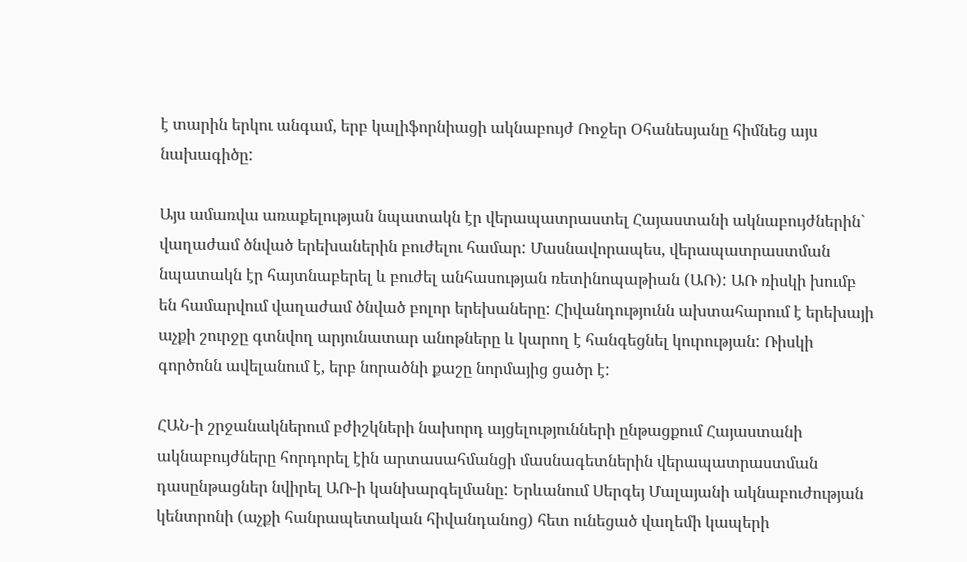է տարին երկու անգամ, երբ կալիֆորնիացի ակնաբույժ Ռոջեր Օհանեսյանը հիմնեց այս նախագիծը:

Այս ամառվա առաքելության նպատակն էր վերապատրաստել Հայաստանի ակնաբույժներին` վաղաժամ ծնված երեխաներին բուժելու համար: Մասնավորապես, վերապատրաստման նպատակն էր հայտնաբերել և բուժել անհասության ռետինոպաթիան (ԱՌ): ԱՌ ռիսկի խումբ են համարվում վաղաժամ ծնված բոլոր երեխաները: Հիվանդությունն ախտահարում է երեխայի աչքի շուրջը գտնվող արյունատար անոթները և կարող է հանգեցնել կուրության: Ռիսկի գործոնն ավելանում է, երբ նորածնի քաշը նորմայից ցածր է:

ՀԱՆ-ի շրջանակներում բժիշկների նախորդ այցելությունների ընթացքում Հայաստանի ակնաբույժները հորդորել էին արտասահմանցի մասնագետներին վերապատրաստման դասընթացներ նվիրել ԱՌ-ի կանխարգելմանը: Երևանում Սերգեյ Մալայանի ակնաբուժության կենտրոնի (աչքի հանրապետական հիվանդանոց) հետ ունեցած վաղեմի կապերի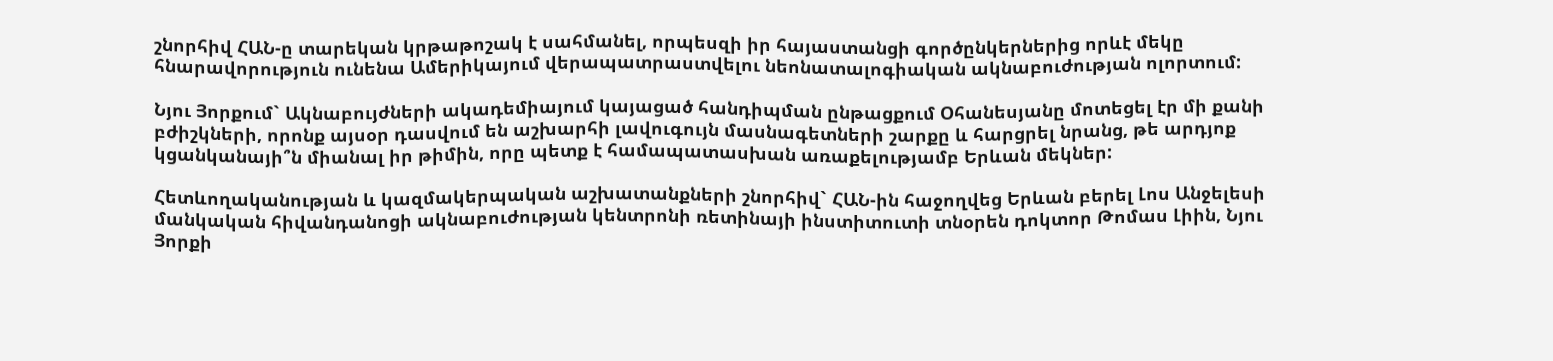շնորհիվ ՀԱՆ-ը տարեկան կրթաթոշակ է սահմանել, որպեսզի իր հայաստանցի գործընկերներից որևէ մեկը հնարավորություն ունենա Ամերիկայում վերապատրաստվելու նեոնատալոգիական ակնաբուժության ոլորտում:

Նյու Յորքում` Ակնաբույժների ակադեմիայում կայացած հանդիպման ընթացքում Օհանեսյանը մոտեցել էր մի քանի բժիշկների, որոնք այսօր դասվում են աշխարհի լավուգույն մասնագետների շարքը և հարցրել նրանց, թե արդյոք կցանկանայի՞ն միանալ իր թիմին, որը պետք է համապատասխան առաքելությամբ Երևան մեկներ:

Հետևողականության և կազմակերպական աշխատանքների շնորհիվ` ՀԱՆ-ին հաջողվեց Երևան բերել Լոս Անջելեսի մանկական հիվանդանոցի ակնաբուժության կենտրոնի ռետինայի ինստիտուտի տնօրեն դոկտոր Թոմաս Լիին, Նյու Յորքի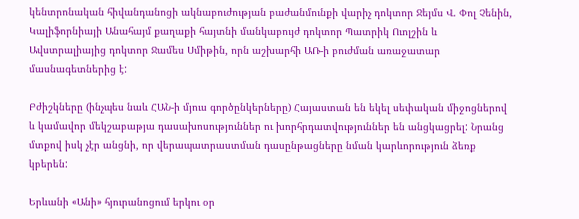կենտրոնական հիվանդանոցի ակնաբուժության բաժանմունքի վարիչ դոկտոր Ջեյմս Վ. Փոլ Չենին, Կալիֆորնիայի Անահայմ քաղաքի հայտնի մանկաբույժ դոկտոր Պատրիկ Ուոլշին և Ավստրալիայից դոկտոր Ջամես Սմիթին, որն աշխարհի ԱՌ-ի բուժման առաջատար մասնագետներից է:

Բժիշկները (ինչպես նաև ՀԱՆ-ի մյուս գործընկերները) Հայաստան են եկել սեփական միջոցներով և կամավոր մեկշաբաթյա դասախոսություններ ու խորհրդատվություններ են անցկացրել: Նրանց մտքով իսկ չէր անցնի, որ վերապատրաստման դասընթացները նման կարևորություն ձեռք կբերեն:

Երևանի «Անի» հյուրանոցում երկու օր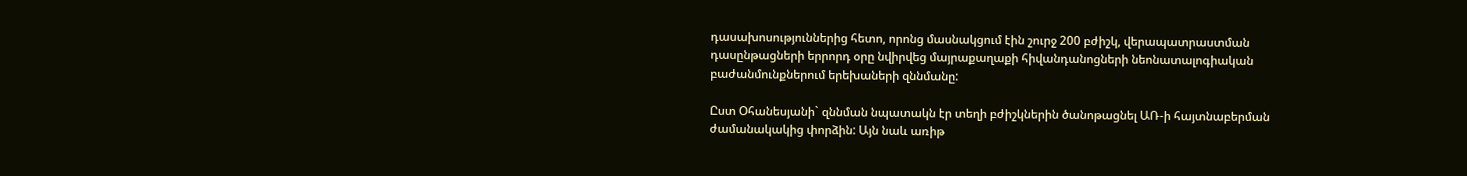դասախոսություններից հետո, որոնց մասնակցում էին շուրջ 200 բժիշկ, վերապատրաստման դասընթացների երրորդ օրը նվիրվեց մայրաքաղաքի հիվանդանոցների նեոնատալոգիական բաժանմունքներում երեխաների զննմանը:

Ըստ Օհանեսյանի` զննման նպատակն էր տեղի բժիշկներին ծանոթացնել ԱՌ-ի հայտնաբերման ժամանակակից փորձին: Այն նաև առիթ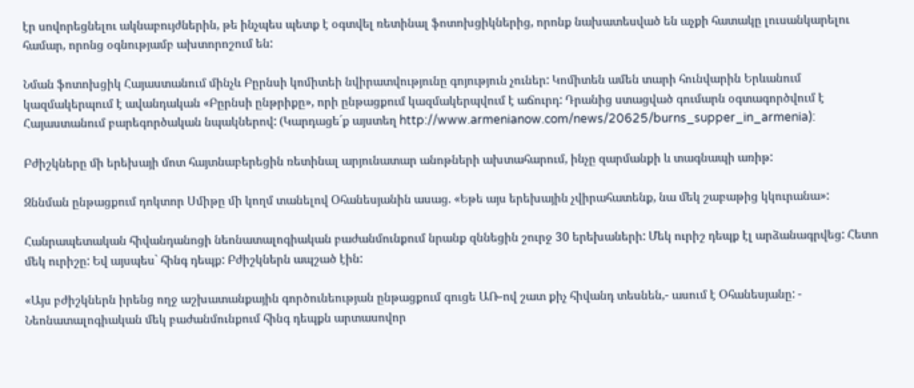էր սովորեցնելու ակնաբույժներին, թե ինչպես պետք է օգտվել ռետինալ ֆոտոխցիկներից, որոնք նախատեսված են աչքի հատակը լուսանկարելու համար, որոնց օգնությամբ ախտորոշում են:

Նման ֆոտոխցիկ Հայաստանում մինչև Բըրնսի կոմիտեի նվիրատվությունը գոյություն չուներ: Կոմիտեն ամեն տարի հունվարին Երևանում կազմակերպում է ավանդական «Բըրնսի ընթրիքը», որի ընթացքում կազմակերպվում է աճուրդ: Դրանից ստացված գումարն օգտագործվում է Հայաստանում բարեգործական նպակներով: (Կարդացե´ք այստեղ http://www.armenianow.com/news/20625/burns_supper_in_armenia):

Բժիշկները մի երեխայի մոտ հայտնաբերեցին ռետինալ արյունատար անոթների ախտահարում, ինչը զարմանքի և տագնապի առիթ:

Զննման ընթացքում դոկտոր Սմիթը մի կողմ տանելով Օհանեսյանին ասաց. «Եթե այս երեխային չվիրահատենք, նա մեկ շաբաթից կկուրանա»:

Հանրապետական հիվանդանոցի նեոնատալոգիական բաժանմունքում նրանք զննեցին շուրջ 30 երեխաների: Մեկ ուրիշ դեպք էլ արձանագրվեց: Հետո մեկ ուրիշը: Եվ այսպես` հինգ դեպք: Բժիշկներն ապշած էին:

«Այս բժիշկներն իրենց ողջ աշխատանքային գործունեության ընթացքում գուցե ԱՌ-ով շատ քիչ հիվանդ տեսնեն,- ասում է Օհանեսյանը: - Նեոնատալոգիական մեկ բաժանմունքում հինգ դեպքն արտասովոր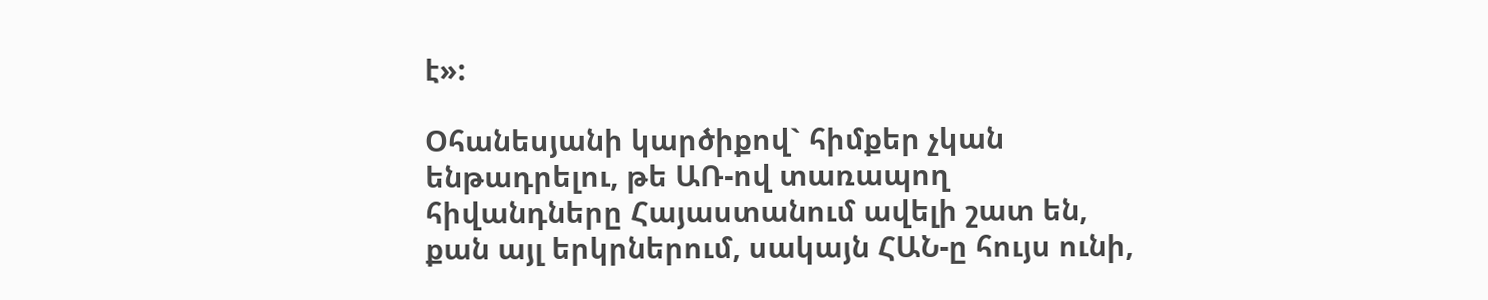է»:

Օհանեսյանի կարծիքով` հիմքեր չկան ենթադրելու, թե ԱՌ-ով տառապող հիվանդները Հայաստանում ավելի շատ են, քան այլ երկրներում, սակայն ՀԱՆ-ը հույս ունի,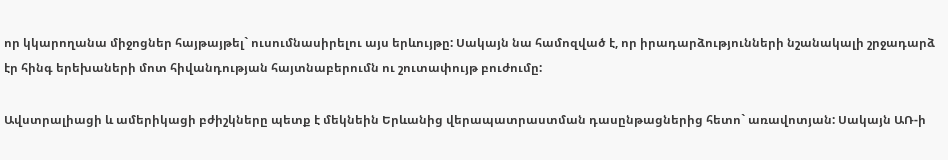որ կկարողանա միջոցներ հայթայթել` ուսումնասիրելու այս երևույթը: Սակայն նա համոզված է, որ իրադարձությունների նշանակալի շրջադարձ էր հինգ երեխաների մոտ հիվանդության հայտնաբերումն ու շուտափույթ բուժումը:

Ավստրալիացի և ամերիկացի բժիշկները պետք է մեկնեին Երևանից վերապատրաստման դասընթացներից հետո` առավոտյան: Սակայն ԱՌ-ի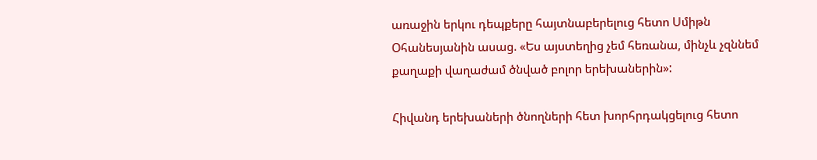առաջին երկու դեպքերը հայտնաբերելուց հետո Սմիթն Օհանեսյանին ասաց. «Ես այստեղից չեմ հեռանա, մինչև չզննեմ քաղաքի վաղաժամ ծնված բոլոր երեխաներին»:

Հիվանդ երեխաների ծնողների հետ խորհրդակցելուց հետո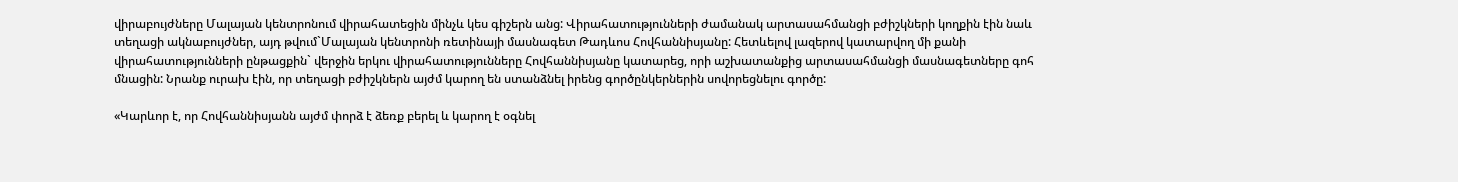վիրաբույժները Մալայան կենտրոնում վիրահատեցին մինչև կես գիշերն անց: Վիրահատությունների ժամանակ արտասահմանցի բժիշկների կողքին էին նաև տեղացի ակնաբույժներ, այդ թվում`Մալայան կենտրոնի ռետինայի մասնագետ Թադևոս Հովհաննիսյանը: Հետևելով լազերով կատարվող մի քանի վիրահատությունների ընթացքին` վերջին երկու վիրահատությունները Հովհաննիսյանը կատարեց, որի աշխատանքից արտասահմանցի մասնագետները գոհ մնացին: Նրանք ուրախ էին, որ տեղացի բժիշկներն այժմ կարող են ստանձնել իրենց գործընկերներին սովորեցնելու գործը:

«Կարևոր է, որ Հովհաննիսյանն այժմ փորձ է ձեռք բերել և կարող է օգնել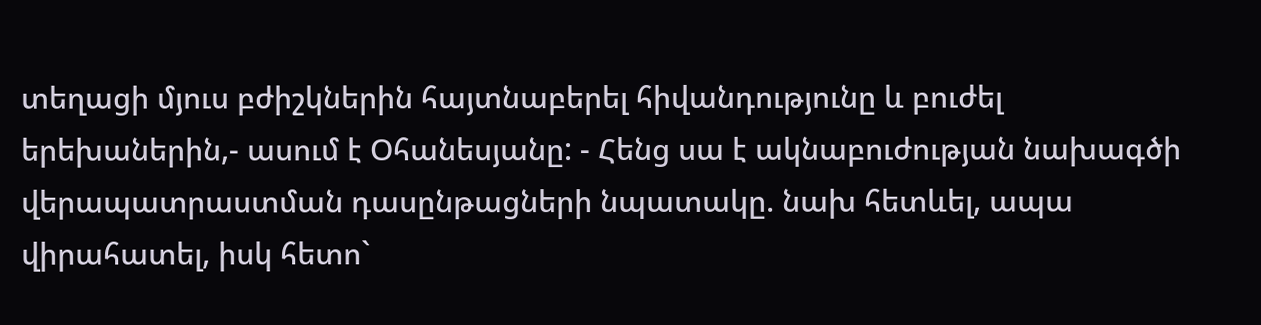տեղացի մյուս բժիշկներին հայտնաբերել հիվանդությունը և բուժել երեխաներին,- ասում է Օհանեսյանը: - Հենց սա է ակնաբուժության նախագծի վերապատրաստման դասընթացների նպատակը. նախ հետևել, ապա վիրահատել, իսկ հետո`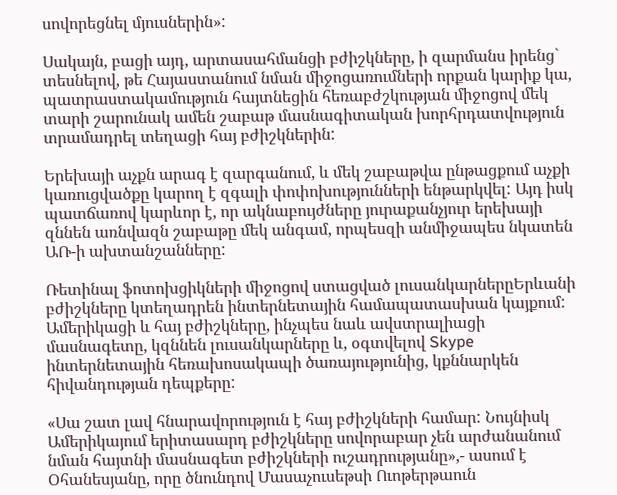սովորեցնել մյուսներին»:

Սակայն, բացի այդ, արտասահմանցի բժիշկները, ի զարմանս իրենց` տեսնելով, թե Հայաստանում նման միջոցառումների որքան կարիք կա, պատրաստակամություն հայտնեցին հեռաբժշկության միջոցով մեկ տարի շարունակ ամեն շաբաթ մասնագիտական խորհրդատվություն տրամադրել տեղացի հայ բժիշկներին:

Երեխայի աչքն արագ է զարգանում, և մեկ շաբաթվա ընթացքում աչքի կառուցվածքը կարող է զգալի փոփոխությունների ենթարկվել: Այդ իսկ պատճառով կարևոր է, որ ակնաբույժները յուրաքանչյուր երեխայի զննեն առնվազն շաբաթը մեկ անգամ, որպեսզի անմիջապես նկատեն ԱՌ-ի ախտանշանները:

Ռետինալ ֆոտոխցիկների միջոցով ստացված լուսանկարներըԵրևանի բժիշկները կտեղադրեն ինտերնետային համապատասխան կայքում: Ամերիկացի և հայ բժիշկները, ինչպես նաև ավստրալիացի մասնագետը, կզննեն լուսանկարները և, օգտվելով Skype ինտերնետային հեռախոսակապի ծառայությունից, կքննարկեն հիվանդության դեպքերը:

«Սա շատ լավ հնարավորություն է հայ բժիշկների համար: Նույնիսկ Ամերիկայում երիտասարդ բժիշկները սովորաբար չեն արժանանում նման հայտնի մասնագետ բժիշկների ուշադրությանը»,- ասում է Օհանեսյանը, որը ծնունդով Մասաչուսեթսի Ուոթերթաուն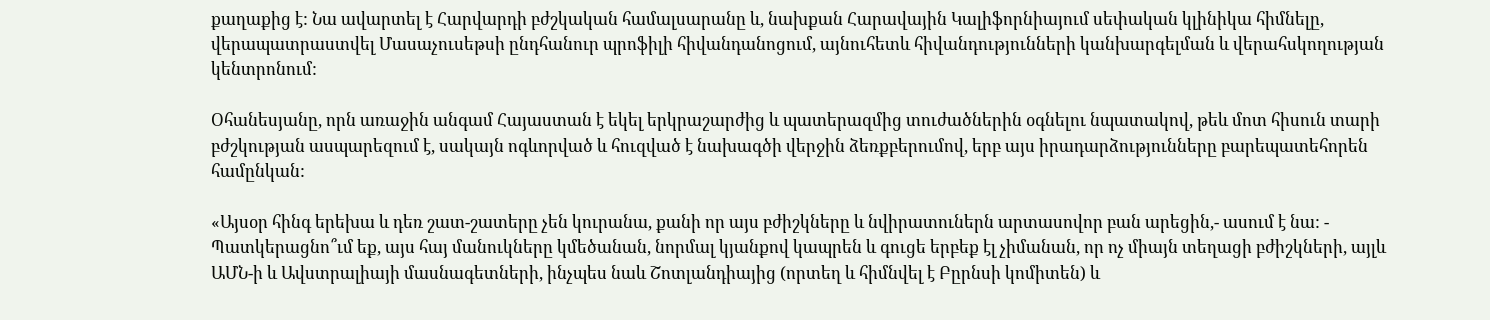քաղաքից է: Նա ավարտել է Հարվարդի բժշկական համալսարանը և, նախքան Հարավային Կալիֆորնիայում սեփական կլինիկա հիմնելը, վերապատրաստվել Մասաչուսեթսի ընդհանուր պրոֆիլի հիվանդանոցում, այնուհետև հիվանդությունների կանխարգելման և վերահսկողության կենտրոնում:

Օհանեսյանը, որն առաջին անգամ Հայաստան է եկել երկրաշարժից և պատերազմից տուժածներին օգնելու նպատակով, թեև մոտ հիսուն տարի բժշկության ասպարեզում է, սակայն ոգևորված և հուզված է նախագծի վերջին ձեռքբերումով, երբ այս իրադարձությունները բարեպատեհորեն համընկան:

«Այսօր հինգ երեխա և դեռ շատ-շատերը չեն կուրանա, քանի որ այս բժիշկները և նվիրատուներն արտասովոր բան արեցին,- ասում է նա: - Պատկերացնո՞ւմ եք, այս հայ մանուկները կմեծանան, նորմալ կյանքով կապրեն և գուցե երբեք էլ չիմանան, որ ոչ միայն տեղացի բժիշկների, այլև ԱՄՆ-ի և Ավստրալիայի մասնագետների, ինչպես նաև Շոտլանդիայից (որտեղ և հիմնվել է Բըրնսի կոմիտեն) և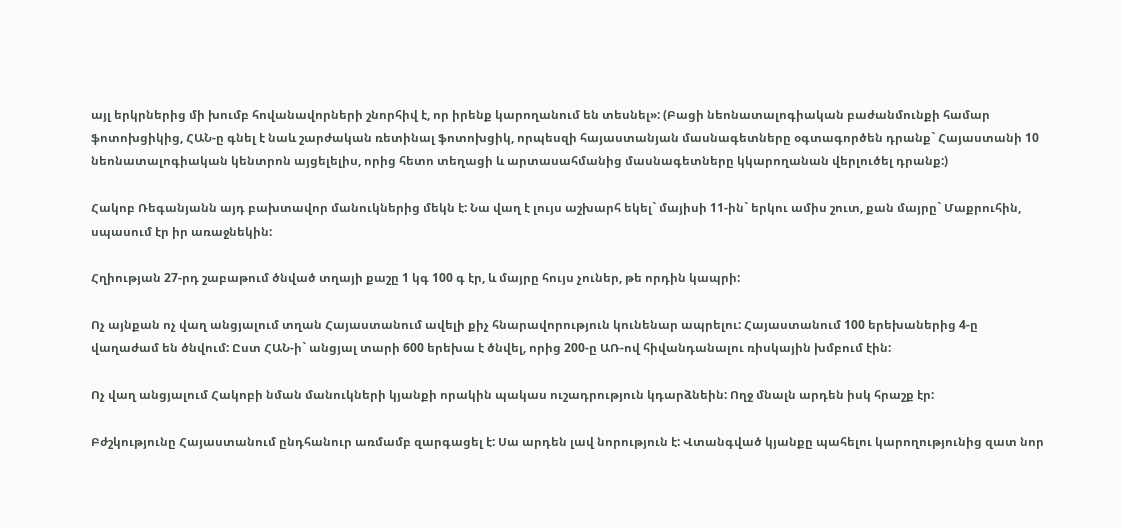այլ երկրներից մի խումբ հովանավորների շնորհիվ է, որ իրենք կարողանում են տեսնել»: (Բացի նեոնատալոգիական բաժանմունքի համար ֆոտոխցիկից, ՀԱՆ-ը գնել է նաև շարժական ռետինալ ֆոտոխցիկ, որպեսզի հայաստանյան մասնագետները օգտագործեն դրանք` Հայաստանի 10 նեոնատալոգիական կենտրոն այցելելիս, որից հետո տեղացի և արտասահմանից մասնագետները կկարողանան վերլուծել դրանք:)

Հակոբ Ռեգանյանն այդ բախտավոր մանուկներից մեկն է: Նա վաղ է լույս աշխարհ եկել` մայիսի 11-ին` երկու ամիս շուտ, քան մայրը` Մաքրուհին, սպասում էր իր առաջնեկին:

Հղիության 27-րդ շաբաթում ծնված տղայի քաշը 1 կգ 100 գ էր, և մայրը հույս չուներ, թե որդին կապրի:

Ոչ այնքան ոչ վաղ անցյալում տղան Հայաստանում ավելի քիչ հնարավորություն կունենար ապրելու: Հայաստանում 100 երեխաներից 4-ը վաղաժամ են ծնվում: Ըստ ՀԱՆ-ի` անցյալ տարի 600 երեխա է ծնվել, որից 200-ը ԱՌ-ով հիվանդանալու ռիսկային խմբում էին:

Ոչ վաղ անցյալում Հակոբի նման մանուկների կյանքի որակին պակաս ուշադրություն կդարձնեին: Ողջ մնալն արդեն իսկ հրաշք էր:

Բժշկությունը Հայաստանում ընդհանուր առմամբ զարգացել է: Սա արդեն լավ նորություն է: Վտանգված կյանքը պահելու կարողությունից զատ նոր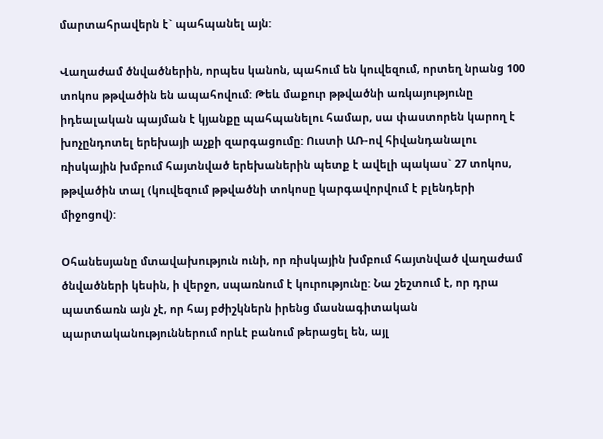մարտահրավերն է` պահպանել այն:

Վաղաժամ ծնվածներին, որպես կանոն, պահում են կուվեզում, որտեղ նրանց 100 տոկոս թթվածին են ապահովում: Թեև մաքուր թթվածնի առկայությունը իդեալական պայման է կյանքը պահպանելու համար, սա փաստորեն կարող է խոչընդոտել երեխայի աչքի զարգացումը: Ուստի ԱՌ-ով հիվանդանալու ռիսկային խմբում հայտնված երեխաներին պետք է ավելի պակաս` 27 տոկոս, թթվածին տալ (կուվեզում թթվածնի տոկոսը կարգավորվում է բլենդերի միջոցով):

Օհանեսյանը մտավախություն ունի, որ ռիսկային խմբում հայտնված վաղաժամ ծնվածների կեսին, ի վերջո, սպառնում է կուրությունը: Նա շեշտում է, որ դրա պատճառն այն չէ, որ հայ բժիշկներն իրենց մասնագիտական պարտականություններում որևէ բանում թերացել են, այլ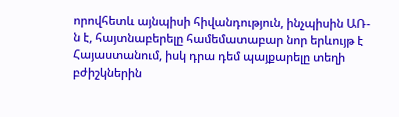որովհետև այնպիսի հիվանդություն, ինչպիսին ԱՌ-ն է, հայտնաբերելը համեմատաբար նոր երևույթ է Հայաստանում, իսկ դրա դեմ պայքարելը տեղի բժիշկներին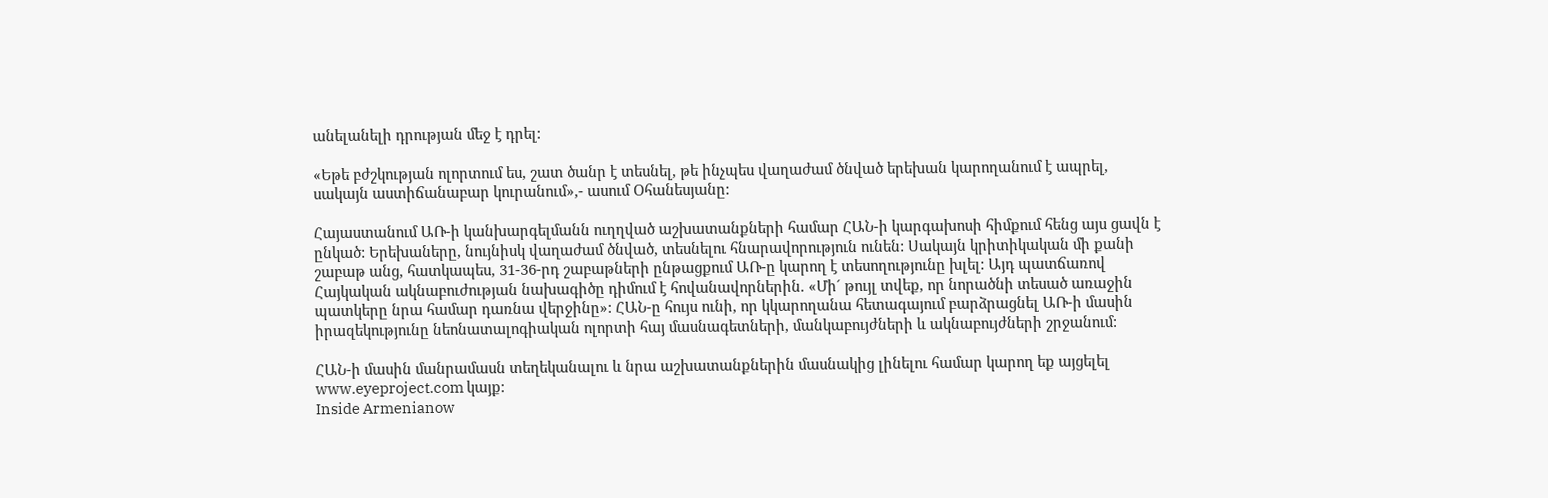անելանելի դրության մեջ է դրել:

«Եթե բժշկության ոլորտում ես, շատ ծանր է տեսնել, թե ինչպես վաղաժամ ծնված երեխան կարողանում է ապրել, սակայն աստիճանաբար կուրանում»,- ասում Օհանեսյանը:

Հայաստանում ԱՌ-ի կանխարգելմանն ուղղված աշխատանքների համար ՀԱՆ-ի կարգախոսի հիմքում հենց այս ցավն է ընկած: Երեխաները, նույնիսկ վաղաժամ ծնված, տեսնելու հնարավորություն ունեն: Սակայն կրիտիկական մի քանի շաբաթ անց, հատկապես, 31-36-րդ շաբաթների ընթացքում ԱՌ-ը կարող է տեսողությունը խլել: Այդ պատճառով Հայկական ակնաբուժության նախագիծը դիմում է հովանավորներին. «Մի´ թույլ տվեք, որ նորածնի տեսած առաջին պատկերը նրա համար դառնա վերջինը»: ՀԱՆ-ը հույս ունի, որ կկարողանա հետագայում բարձրացնել ԱՌ-ի մասին իրազեկությունը նեոնատալոգիական ոլորտի հայ մասնագետների, մանկաբույժների և ակնաբույժների շրջանում:

ՀԱՆ-ի մասին մանրամասն տեղեկանալու և նրա աշխատանքներին մասնակից լինելու համար կարող եք այցելել www.eyeproject.com կայք:
Inside Armenianow